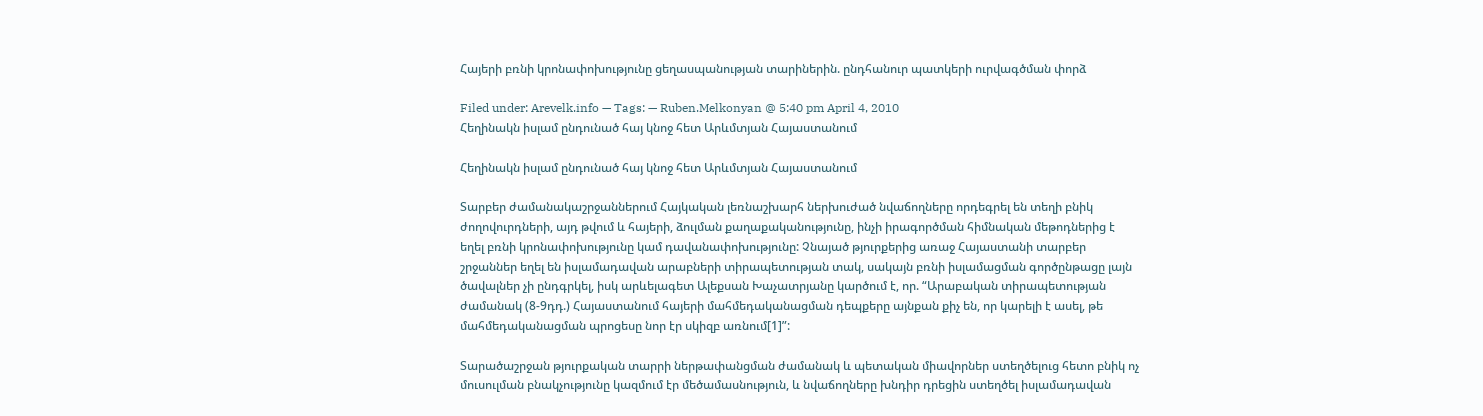Հայերի բռնի կրոնափոխությունը ցեղասպանության տարիներին. ընդհանուր պատկերի ուրվագծման փորձ

Filed under: Arevelk.info — Tags: — Ruben.Melkonyan @ 5:40 pm April 4, 2010
Հեղինակն իսլամ ընդունած հայ կնոջ հետ Արևմտյան Հայաստանում

Հեղինակն իսլամ ընդունած հայ կնոջ հետ Արևմտյան Հայաստանում

Տարբեր ժամանակաշրջաններում Հայկական լեռնաշխարհ ներխուժած նվաճողները որդեգրել են տեղի բնիկ ժողովուրդների, այդ թվում և հայերի, ձուլման քաղաքականությունը, ինչի իրագործման հիմնական մեթոդներից է եղել բռնի կրոնափոխությունը կամ դավանափոխությունը: Չնայած թյուրքերից առաջ Հայաստանի տարբեր շրջաններ եղել են իսլամադավան արաբների տիրապետության տակ, սակայն բռնի իսլամացման գործընթացը լայն ծավալներ չի ընդգրկել, իսկ արևելագետ Ալեքսան Խաչատրյանը կարծում է, որ. “Արաբական տիրապետության ժամանակ (8-9դդ.) Հայաստանում հայերի մահմեդականացման դեպքերը այնքան քիչ են, որ կարելի է ասել, թե մահմեդականացման պրոցեսը նոր էր սկիզբ առնում[1]”:

Տարածաշրջան թյուրքական տարրի ներթափանցման ժամանակ և պետական միավորներ ստեղծելուց հետո բնիկ ոչ մուսուլման բնակչությունը կազմում էր մեծամասնություն, և նվաճողները խնդիր դրեցին ստեղծել իսլամադավան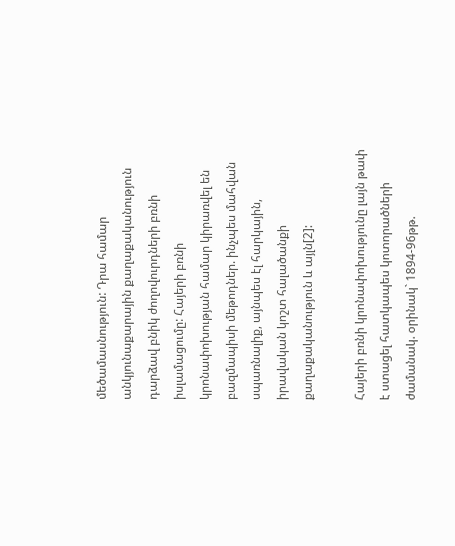մեծամասնություն: Դրա համար անկյունաքարային քաղաքականություն դարձավ բնիկ ժողովուրդների բռնի իսլամացումը: Հայերի բռնի կրոնափոխության համար կիրառվել են բազմապիսի մեթոդներ. ինչպես մահվան սպառնալիք, այնպես էլ հարկային, իրավական կոշտ հալածանքի քաղաքականություն և այլն[2]:

Հայերի բռնի կրոնափոխությունը լայն թափ է ստացել հատկապես կոտորածների ժամանակ. օրինակ` 1894-96թթ.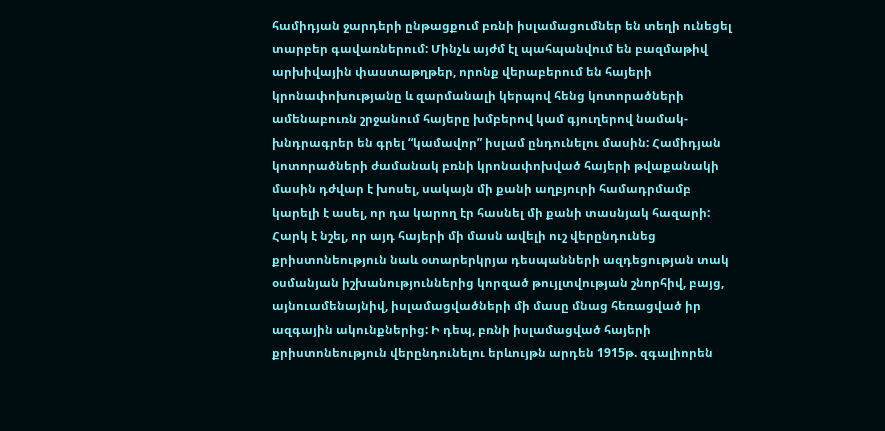համիդյան ջարդերի ընթացքում բռնի իսլամացումներ են տեղի ունեցել տարբեր գավառներում: Մինչև այժմ էլ պահպանվում են բազմաթիվ արխիվային փաստաթղթեր, որոնք վերաբերում են հայերի կրոնափոխությանը և զարմանալի կերպով հենց կոտորածների ամենաբուռն շրջանում հայերը խմբերով կամ գյուղերով նամակ-խնդրագրեր են գրել “կամավոր” իսլամ ընդունելու մասին: Համիդյան կոտորածների ժամանակ բռնի կրոնափոխված հայերի թվաքանակի մասին դժվար է խոսել, սակայն մի քանի աղբյուրի համադրմամբ կարելի է ասել, որ դա կարող էր հասնել մի քանի տասնյակ հազարի: Հարկ է նշել, որ այդ հայերի մի մասն ավելի ուշ վերընդունեց քրիստոնեություն նաև օտարերկրյա դեսպանների ազդեցության տակ օսմանյան իշխանություններից կորզած թույլտվության շնորհիվ, բայց, այնուամենայնիվ, իսլամացվածների մի մասը մնաց հեռացված իր ազգային ակունքներից: Ի դեպ, բռնի իսլամացված հայերի քրիստոնեություն վերընդունելու երևույթն արդեն 1915թ. զգալիորեն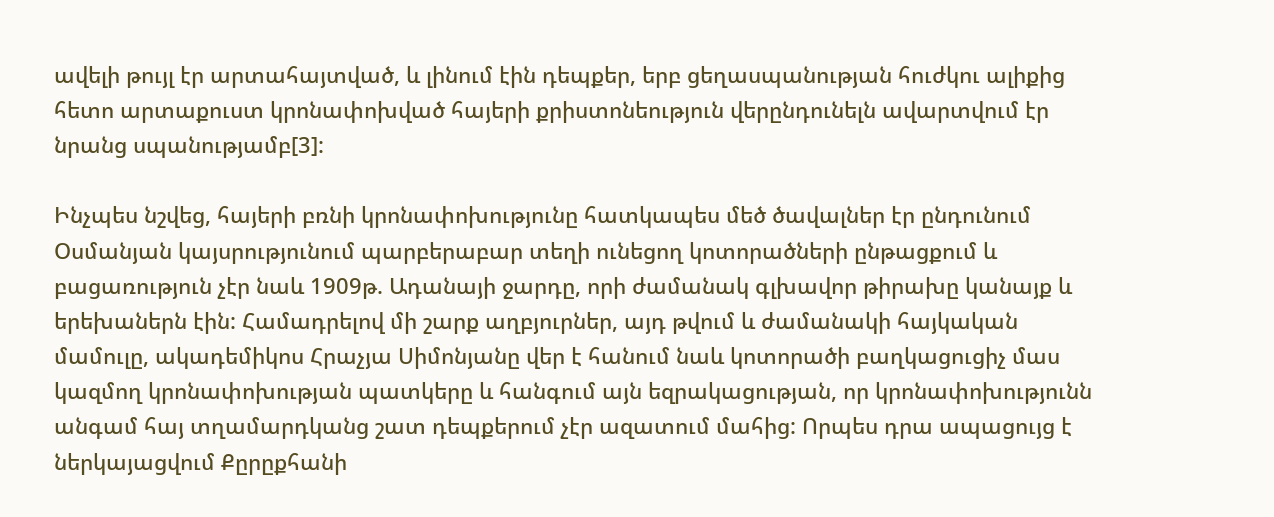ավելի թույլ էր արտահայտված, և լինում էին դեպքեր, երբ ցեղասպանության հուժկու ալիքից հետո արտաքուստ կրոնափոխված հայերի քրիստոնեություն վերընդունելն ավարտվում էր նրանց սպանությամբ[3]:

Ինչպես նշվեց, հայերի բռնի կրոնափոխությունը հատկապես մեծ ծավալներ էր ընդունում Օսմանյան կայսրությունում պարբերաբար տեղի ունեցող կոտորածների ընթացքում և բացառություն չէր նաև 1909թ. Ադանայի ջարդը, որի ժամանակ գլխավոր թիրախը կանայք և երեխաներն էին: Համադրելով մի շարք աղբյուրներ, այդ թվում և ժամանակի հայկական մամուլը, ակադեմիկոս Հրաչյա Սիմոնյանը վեր է հանում նաև կոտորածի բաղկացուցիչ մաս կազմող կրոնափոխության պատկերը և հանգում այն եզրակացության, որ կրոնափոխությունն անգամ հայ տղամարդկանց շատ դեպքերում չէր ազատում մահից: Որպես դրա ապացույց է ներկայացվում Քըրըքհանի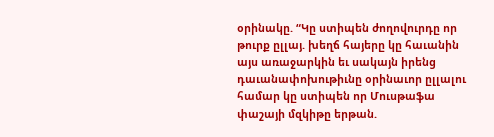օրինակը. “Կը ստիպեն ժողովուրդը որ թուրք ըլլայ. խեղճ հայերը կը հաւանին այս առաջարկին եւ սակայն իրենց դաւանափոխութիւնը օրինաւոր ըլլալու համար կը ստիպեն որ Մուսթաֆա փաշայի մզկիթը երթան.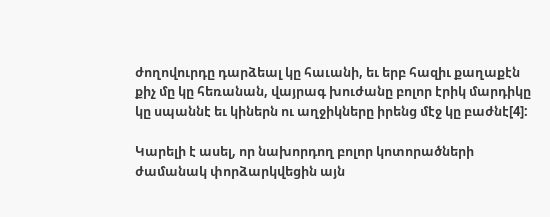ժողովուրդը դարձեալ կը հաւանի, եւ երբ հազիւ քաղաքէն քիչ մը կը հեռանան, վայրագ խուժանը բոլոր էրիկ մարդիկը կը սպաննէ եւ կիներն ու աղջիկները իրենց մէջ կը բաժնէ[4]:

Կարելի է ասել, որ նախորդող բոլոր կոտորածների ժամանակ փորձարկվեցին այն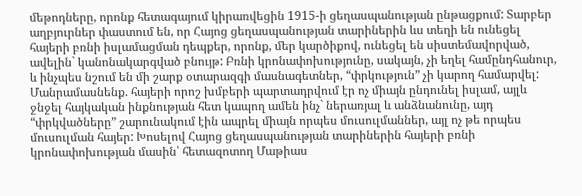մեթոդները, որոնք հետագայում կիրառվեցին 1915-ի ցեղասպանության ընթացքում: Տարբեր աղբյուրներ փաստում են, որ Հայոց ցեղասպանության տարիներին ևս տեղի են ունեցել հայերի բռնի իսլամացման դեպքեր, որոնք, մեր կարծիքով, ունեցել են սիստեմավորված, ավելին` կանոնակարգված բնույթ: Բռնի կրոնափոխությունը, սակայն, չի եղել համընդհանուր, և ինչպես նշում են մի շարք օտարազգի մասնագետներ, “փրկություն” չի կարող համարվել: Մանրամասնենք. հայերի որոշ խմբերի պարտադրվում էր ոչ միայն ընդունել իսլամ, այլև ջնջել հայկական ինքնության հետ կապող ամեն ինչ` ներառյալ և անձնանունը, այդ “փրկվածները” շարունակում էին ապրել միայն որպես մուսուլմաններ, այլ ոչ թե որպես մուսուլման հայեր: Խոսելով Հայոց ցեղասպանության տարիներին հայերի բռնի կրոնափոխության մասին՝ հետազոտող Մաթիաս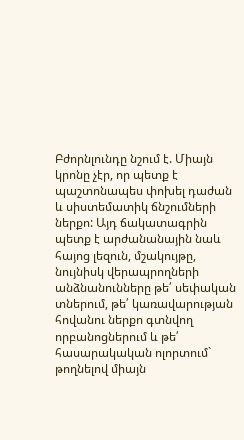Բժորնլունդը նշում է. Միայն կրոնը չէր, որ պետք է պաշտոնապես փոխել դաժան և սիստեմատիկ ճնշումների ներքո: Այդ ճակատագրին պետք է արժանանային նաև հայոց լեզուն, մշակույթը, նույնիսկ վերապրողների անձնանունները թե՛ սեփական տներում, թե՛ կառավարության հովանու ներքո գտնվող որբանոցներում և թե՛ հասարակական ոլորտում` թողնելով միայն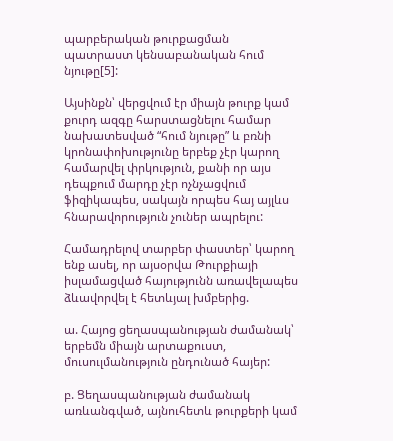պարբերական թուրքացման պատրաստ կենսաբանական հում նյութը[5]:

Այսինքն՝ վերցվում էր միայն թուրք կամ քուրդ ազգը հարստացնելու համար նախատեսված “հում նյութը” և բռնի կրոնափոխությունը երբեք չէր կարող համարվել փրկություն, քանի որ այս դեպքում մարդը չէր ոչնչացվում ֆիզիկապես, սակայն որպես հայ այլևս հնարավորություն չուներ ապրելու:

Համադրելով տարբեր փաստեր՝ կարող ենք ասել, որ այսօրվա Թուրքիայի իսլամացված հայությունն առավելապես ձևավորվել է հետևյալ խմբերից.

ա. Հայոց ցեղասպանության ժամանակ՝ երբեմն միայն արտաքուստ, մուսուլմանություն ընդունած հայեր:

բ. Ցեղասպանության ժամանակ առևանգված, այնուհետև թուրքերի կամ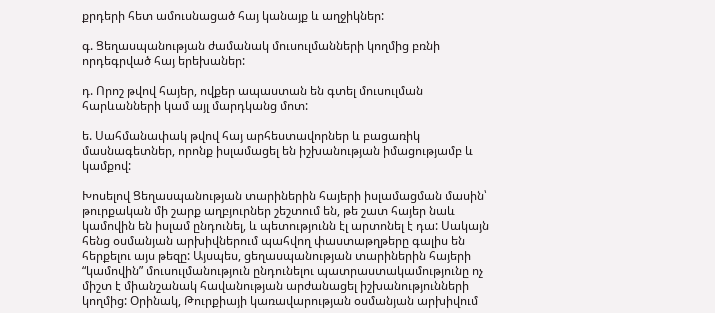քրդերի հետ ամուսնացած հայ կանայք և աղջիկներ:

գ. Ցեղասպանության ժամանակ մուսուլմանների կողմից բռնի որդեգրված հայ երեխաներ:

դ. Որոշ թվով հայեր, ովքեր ապաստան են գտել մուսուլման հարևանների կամ այլ մարդկանց մոտ:

ե. Սահմանափակ թվով հայ արհեստավորներ և բացառիկ մասնագետներ, որոնք իսլամացել են իշխանության իմացությամբ և կամքով:

Խոսելով Ցեղասպանության տարիներին հայերի իսլամացման մասին՝ թուրքական մի շարք աղբյուրներ շեշտում են, թե շատ հայեր նաև կամովին են իսլամ ընդունել, և պետությունն էլ արտոնել է դա: Սակայն հենց օսմանյան արխիվներում պահվող փաստաթղթերը գալիս են հերքելու այս թեզը: Այսպես, ցեղասպանության տարիներին հայերի “կամովին” մուսուլմանություն ընդունելու պատրաստակամությունը ոչ միշտ է միանշանակ հավանության արժանացել իշխանությունների կողմից: Օրինակ, Թուրքիայի կառավարության օսմանյան արխիվում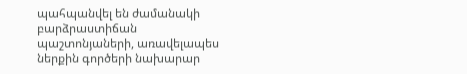պահպանվել են ժամանակի բարձրաստիճան պաշտոնյաների, առավելապես ներքին գործերի նախարար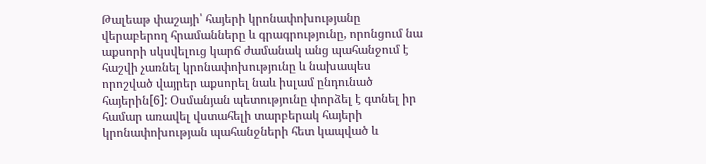Թալեաթ փաշայի՝ հայերի կրոնափոխությանը վերաբերող հրամանները և գրագրությունը, որոնցում նա աքսորի սկսվելուց կարճ ժամանակ անց պահանջում է հաշվի չառնել կրոնափոխությունը և նախապես որոշված վայրեր աքսորել նաև իսլամ ընդունած հայերին[6]: Օսմանյան պետությունը փորձել է գտնել իր համար առավել վստահելի տարբերակ հայերի կրոնափոխության պահանջների հետ կապված և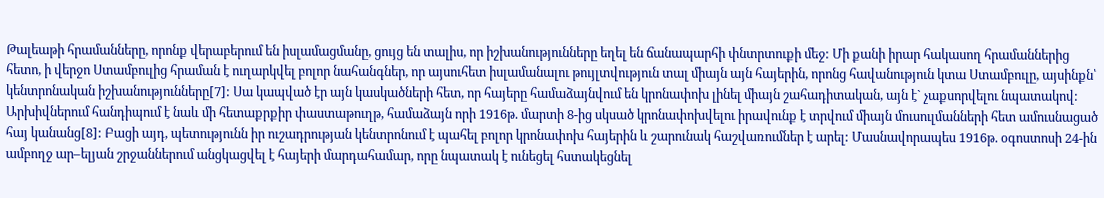Թալեաթի հրամանները, որոնք վերաբերում են իսլամացմանը, ցույց են տալիս, որ իշխանությունները եղել են ճանապարհի փնտրտուքի մեջ: Մի քանի իրար հակասող հրամաններից հետո, ի վերջո Ստամբուլից հրաման է ուղարկվել բոլոր նահանգներ, որ այսուհետ իսլամանալու թույլտվություն տալ միայն այն հայերին, որոնց հավանություն կտա Ստամբուլը, այսինքն՝ կենտրոնական իշխանությունները[7]: Սա կապված էր այն կասկածների հետ, որ հայերը համաձայնվում են կրոնափոխ լինել միայն շահադիտական, այն է` չաքսորվելու նպատակով: Արխիվներում հանդիպում է նաև մի հետաքրքիր փաստաթուղթ, համաձայն որի 1916թ. մարտի 8-ից սկսած կրոնափոխվելու իրավունք է տրվում միայն մուսուլմանների հետ ամուսնացած հայ կանանց[8]: Բացի այդ, պետությունն իր ուշադրության կենտրոնում է պահել բոլոր կրոնափոխ հայերին և շարունակ հաշվառումներ է արել: Մասնավորապես 1916թ. օգոստոսի 24-ին ամբողջ ար–ելյան շրջաններում անցկացվել է հայերի մարդահամար, որը նպատակ է ունեցել հստակեցնել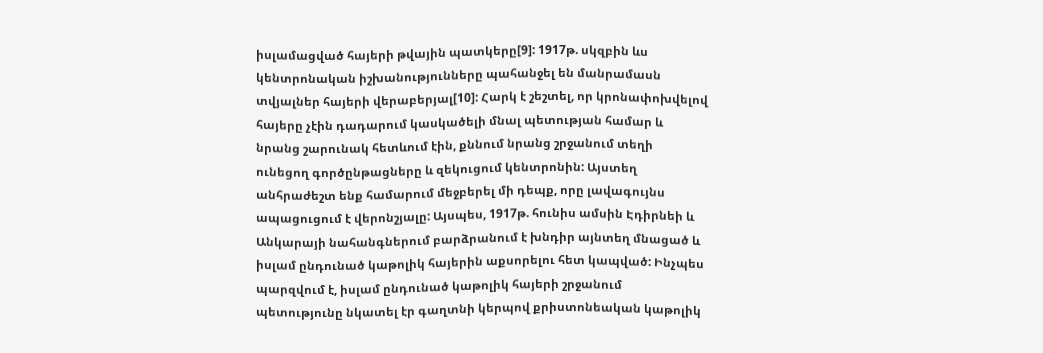իսլամացված հայերի թվային պատկերը[9]: 1917թ. սկզբին ևս կենտրոնական իշխանությունները պահանջել են մանրամասն տվյալներ հայերի վերաբերյալ[10]: Հարկ է շեշտել, որ կրոնափոխվելով հայերը չէին դադարում կասկածելի մնալ պետության համար և նրանց շարունակ հետևում էին, քննում նրանց շրջանում տեղի ունեցող գործընթացները և զեկուցում կենտրոնին: Այստեղ անհրաժեշտ ենք համարում մեջբերել մի դեպք, որը լավագույնս ապացուցում է վերոնշյալը: Այսպես, 1917թ. հունիս ամսին Էդիրնեի և Անկարայի նահանգներում բարձրանում է խնդիր այնտեղ մնացած և իսլամ ընդունած կաթոլիկ հայերին աքսորելու հետ կապված: Ինչպես պարզվում է, իսլամ ընդունած կաթոլիկ հայերի շրջանում պետությունը նկատել էր գաղտնի կերպով քրիստոնեական կաթոլիկ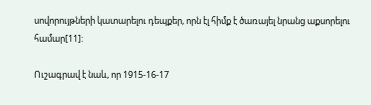սովորույթների կատարելու դեպքեր, որն էլ հիմք է ծառայել նրանց աքսորելու համար[11]:

Ուշագրավ է նաև, որ 1915-16-17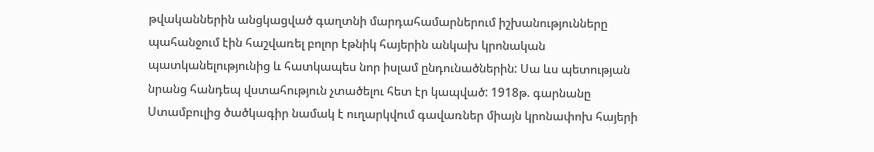թվականներին անցկացված գաղտնի մարդահամարներում իշխանությունները պահանջում էին հաշվառել բոլոր էթնիկ հայերին անկախ կրոնական պատկանելությունից և հատկապես նոր իսլամ ընդունածներին: Սա ևս պետության նրանց հանդեպ վստահություն չտածելու հետ էր կապված: 1918թ. գարնանը Ստամբուլից ծածկագիր նամակ է ուղարկվում գավառներ միայն կրոնափոխ հայերի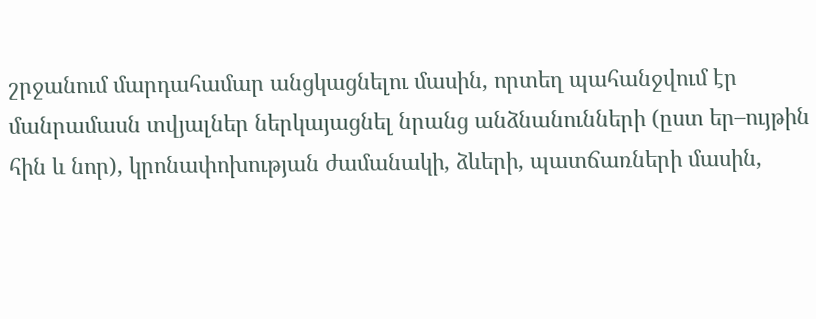շրջանում մարդահամար անցկացնելու մասին, որտեղ պահանջվում էր մանրամասն տվյալներ ներկայացնել նրանց անձնանունների (ըստ եր–ույթին հին և նոր), կրոնափոխության ժամանակի, ձևերի, պատճառների մասին,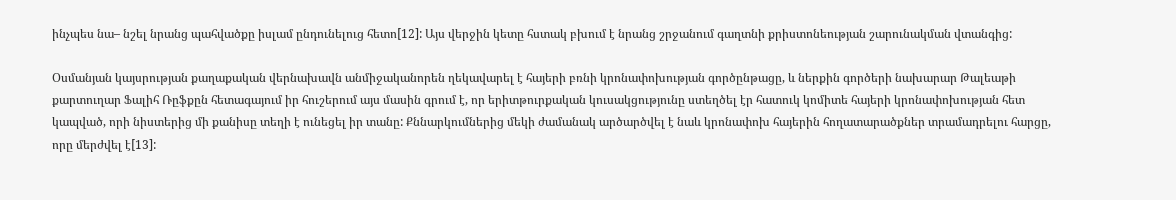ինչպես նա– նշել նրանց պահվածքը իսլամ ընդունելուց հետո[12]: Այս վերջին կետը հստակ բխում է նրանց շրջանում գաղտնի քրիստոնեության շարունակման վտանգից:

Օսմանյան կայսրության քաղաքական վերնախավն անմիջականորեն ղեկավարել է հայերի բռնի կրոնափոխության գործընթացը, և ներքին գործերի նախարար Թալեաթի քարտուղար Ֆալիհ Ռըֆքըն հետագայում իր հուշերում այս մասին գրում է, որ երիտթուրքական կուսակցությունը ստեղծել էր հատուկ կոմիտե հայերի կրոնափոխության հետ կապված, որի նիստերից մի քանիսը տեղի է ունեցել իր տանը: Քննարկումներից մեկի ժամանակ արծարծվել է նաև կրոնափոխ հայերին հողատարածքներ տրամադրելու հարցը, որը մերժվել է[13]: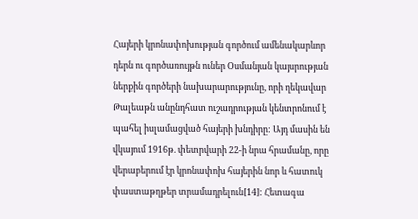Հայերի կրոնափոխության գործում ամենակարևոր դերն ու գործառույթն ուներ Օսմանյան կայսրության ներքին գործերի նախարարությունը, որի ղեկավար Թալեաթն անընդհատ ուշադրության կենտրոնում է պահել իսլամացված հայերի խնդիրը: Այդ մասին են վկայում 1916թ. փետրվարի 22-ի նրա հրամանը, որը վերաբերում էր կրոնափոխ հայերին նոր և հատուկ փաստաթղթեր տրամադրելուն[14]: Հետագա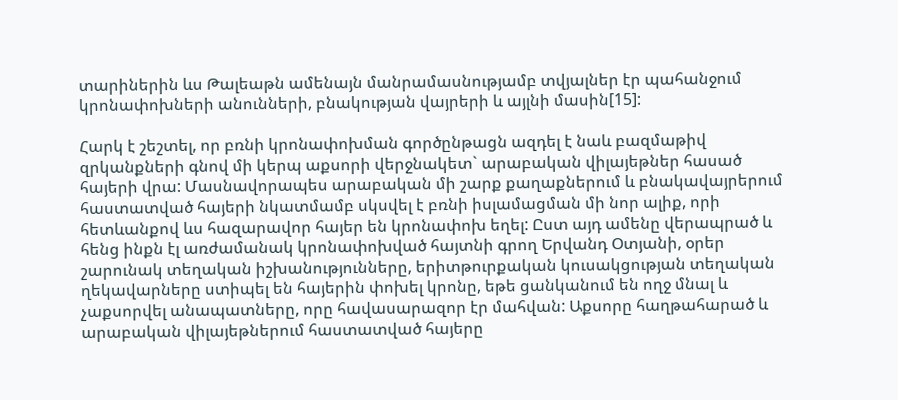տարիներին ևս Թալեաթն ամենայն մանրամասնությամբ տվյալներ էր պահանջում կրոնափոխների անունների, բնակության վայրերի և այլնի մասին[15]:

Հարկ է շեշտել, որ բռնի կրոնափոխման գործընթացն ազդել է նաև բազմաթիվ զրկանքների գնով մի կերպ աքսորի վերջնակետ` արաբական վիլայեթներ հասած հայերի վրա: Մասնավորապես արաբական մի շարք քաղաքներում և բնակավայրերում հաստատված հայերի նկատմամբ սկսվել է բռնի իսլամացման մի նոր ալիք, որի հետևանքով ևս հազարավոր հայեր են կրոնափոխ եղել: Ըստ այդ ամենը վերապրած և հենց ինքն էլ առժամանակ կրոնափոխված հայտնի գրող Երվանդ Օտյանի, օրեր շարունակ տեղական իշխանությունները, երիտթուրքական կուսակցության տեղական ղեկավարները ստիպել են հայերին փոխել կրոնը, եթե ցանկանում են ողջ մնալ և չաքսորվել անապատները, որը հավասարազոր էր մահվան: Աքսորը հաղթահարած և արաբական վիլայեթներում հաստատված հայերը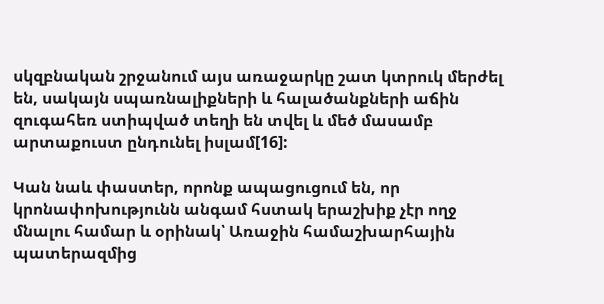սկզբնական շրջանում այս առաջարկը շատ կտրուկ մերժել են, սակայն սպառնալիքների և հալածանքների աճին զուգահեռ ստիպված տեղի են տվել և մեծ մասամբ արտաքուստ ընդունել իսլամ[16]:

Կան նաև փաստեր, որոնք ապացուցում են, որ կրոնափոխությունն անգամ հստակ երաշխիք չէր ողջ մնալու համար և օրինակ՝ Առաջին համաշխարհային պատերազմից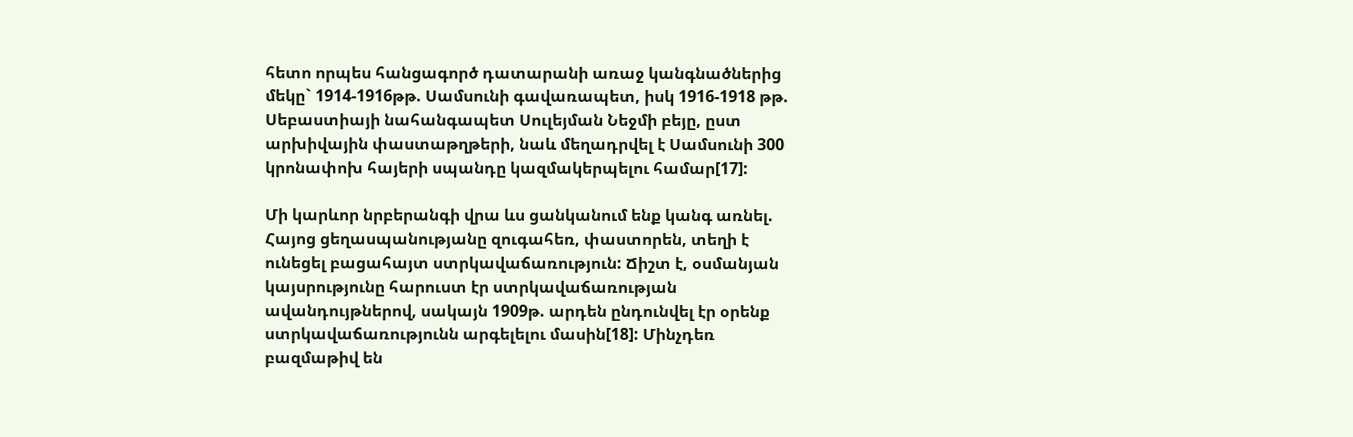հետո որպես հանցագործ դատարանի առաջ կանգնածներից մեկը` 1914-1916թթ. Սամսունի գավառապետ, իսկ 1916-1918 թթ. Սեբաստիայի նահանգապետ Սուլեյման Նեջմի բեյը, ըստ արխիվային փաստաթղթերի, նաև մեղադրվել է Սամսունի 300 կրոնափոխ հայերի սպանդը կազմակերպելու համար[17]:

Մի կարևոր նրբերանգի վրա ևս ցանկանում ենք կանգ առնել. Հայոց ցեղասպանությանը զուգահեռ, փաստորեն, տեղի է ունեցել բացահայտ ստրկավաճառություն: Ճիշտ է, օսմանյան կայսրությունը հարուստ էր ստրկավաճառության ավանդույթներով, սակայն 1909թ. արդեն ընդունվել էր օրենք ստրկավաճառությունն արգելելու մասին[18]: Մինչդեռ բազմաթիվ են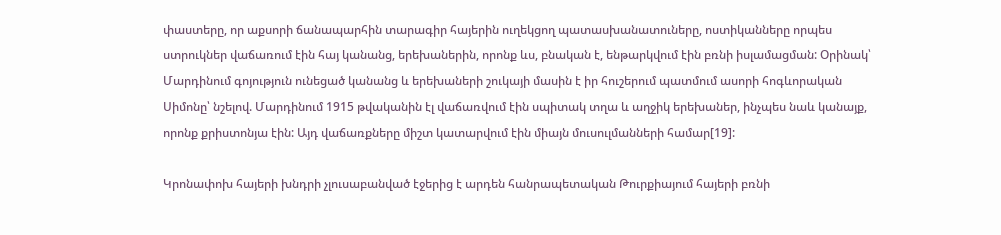փաստերը, որ աքսորի ճանապարհին տարագիր հայերին ուղեկցող պատասխանատուները, ոստիկանները որպես ստրուկներ վաճառում էին հայ կանանց, երեխաներին, որոնք ևս, բնական է, ենթարկվում էին բռնի իսլամացման: Օրինակ՝ Մարդինում գոյություն ունեցած կանանց և երեխաների շուկայի մասին է իր հուշերում պատմում ասորի հոգևորական Սիմոնը՝ նշելով. Մարդինում 1915 թվականին էլ վաճառվում էին սպիտակ տղա և աղջիկ երեխաներ, ինչպես նաև կանայք, որոնք քրիստոնյա էին: Այդ վաճառքները միշտ կատարվում էին միայն մուսուլմանների համար[19]:

Կրոնափոխ հայերի խնդրի չլուսաբանված էջերից է արդեն հանրապետական Թուրքիայում հայերի բռնի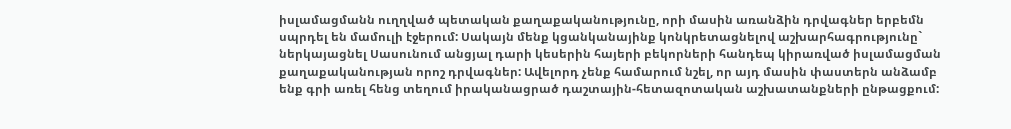իսլամացմանն ուղղված պետական քաղաքականությունը, որի մասին առանձին դրվագներ երբեմն սպրդել են մամուլի էջերում: Սակայն մենք կցանկանայինք կոնկրետացնելով աշխարհագրությունը` ներկայացնել Սասունում անցյալ դարի կեսերին հայերի բեկորների հանդեպ կիրառված իսլամացման քաղաքականության որոշ դրվագներ: Ավելորդ չենք համարում նշել, որ այդ մասին փաստերն անձամբ ենք գրի առել հենց տեղում իրականացրած դաշտային-հետազոտական աշխատանքների ընթացքում: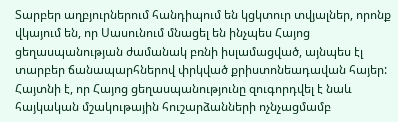Տարբեր աղբյուրներում հանդիպում են կցկտուր տվյալներ, որոնք վկայում են, որ Սասունում մնացել են ինչպես Հայոց ցեղասպանության ժամանակ բռնի իսլամացված, այնպես էլ տարբեր ճանապարհներով փրկված քրիստոնեադավան հայեր: Հայտնի է, որ Հայոց ցեղասպանությունը զուգորդվել է նաև հայկական մշակութային հուշարձանների ոչնչացմամբ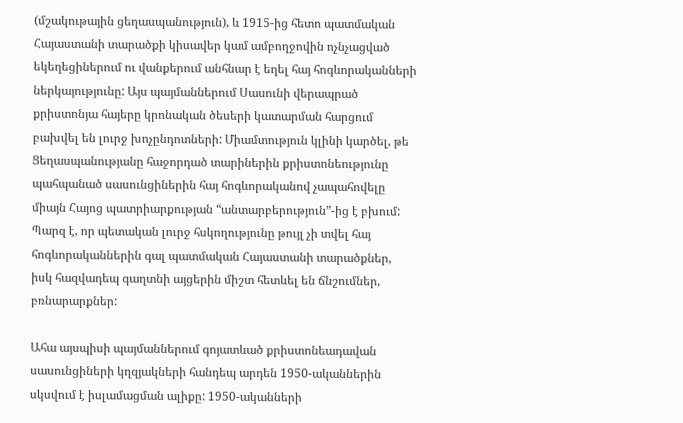(մշակութային ցեղասպանություն), և 1915-ից հետո պատմական Հայաստանի տարածքի կիսավեր կամ ամբողջովին ոչնչացված եկեղեցիներում ու վանքերում անհնար է եղել հայ հոգևորականների ներկայությունը: Այս պայմաններում Սասունի վերապրած քրիստոնյա հայերը կրոնական ծեսերի կատարման հարցում բախվել են լուրջ խոչընդոտների: Միամտություն կլինի կարծել, թե Ցեղասպանությանը հաջորդած տարիներին քրիստոնեությունը պահպանած սասունցիներին հայ հոգևորականով չապահովելը միայն Հայոց պատրիարքության “անտարբերություն”-ից է բխում: Պարզ է, որ պետական լուրջ հսկողությունը թույլ չի տվել հայ հոգևորականներին գալ պատմական Հայաստանի տարածքներ, իսկ հազվադեպ գաղտնի այցերին միշտ հետևել են ճնշումներ, բռնարարքներ:

Ահա այսպիսի պայմաններում գոյատևած քրիստոնեադավան սասունցիների կղզյակների հանդեպ արդեն 1950-ականներին սկսվում է իսլամացման ալիքը: 1950-ականների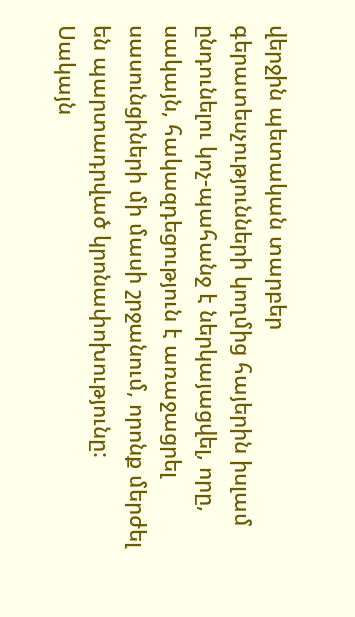վերջին պետական տարբեր գերատեսչությունների կողմից հայերին իսլամ ընդունելու կոչ-պահանջ է ներկայացվել, որը, սակայն, հակազդեցություն է առաջացրել սասունցիների մի մասի շրջանում, որոնք մերժել են պարտադրված կրոնափոխությունը: Սակայն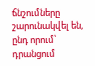ճնշումները շարունակվել են, ընդ որում՝ դրանցում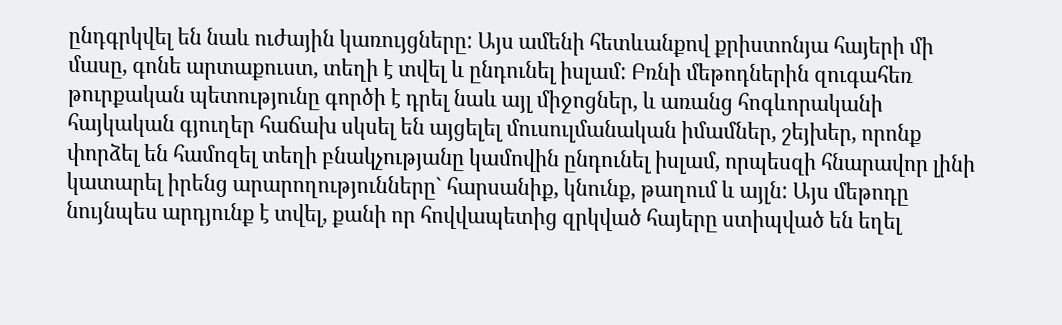ընդգրկվել են նաև ուժային կառույցները: Այս ամենի հետևանքով քրիստոնյա հայերի մի մասը, գոնե արտաքուստ, տեղի է տվել և ընդունել իսլամ: Բռնի մեթոդներին զուգահեռ թուրքական պետությունը գործի է դրել նաև այլ միջոցներ, և առանց հոգևորականի հայկական գյուղեր հաճախ սկսել են այցելել մուսուլմանական իմամներ, շեյխեր, որոնք փորձել են համոզել տեղի բնակչությանը կամովին ընդունել իսլամ, որպեսզի հնարավոր լինի կատարել իրենց արարողությունները` հարսանիք, կնունք, թաղում և այլն: Այս մեթոդը նույնպես արդյունք է տվել, քանի որ հովվապետից զրկված հայերը ստիպված են եղել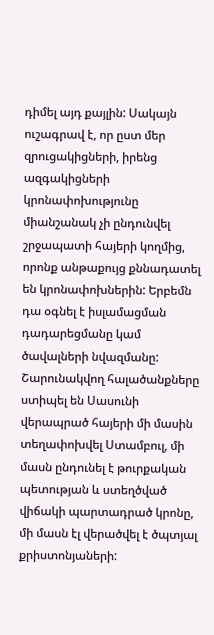դիմել այդ քայլին: Սակայն ուշագրավ է, որ ըստ մեր զրուցակիցների, իրենց ազգակիցների կրոնափոխությունը միանշանակ չի ընդունվել շրջապատի հայերի կողմից, որոնք անթաքույց քննադատել են կրոնափոխներին: Երբեմն դա օգնել է իսլամացման դադարեցմանը կամ ծավալների նվազմանը: Շարունակվող հալածանքները ստիպել են Սասունի վերապրած հայերի մի մասին տեղափոխվել Ստամբուլ, մի մասն ընդունել է թուրքական պետության և ստեղծված վիճակի պարտադրած կրոնը, մի մասն էլ վերածվել է ծպտյալ քրիստոնյաների: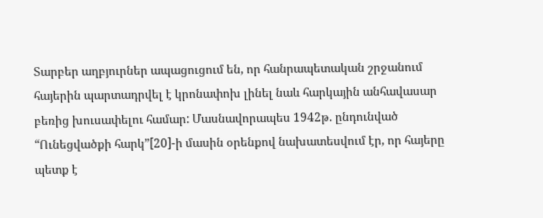Տարբեր աղբյուրներ ապացուցում են, որ հանրապետական շրջանում հայերին պարտադրվել է կրոնափոխ լինել նաև հարկային անհավասար բեռից խուսափելու համար: Մասնավորապես 1942թ. ընդունված “Ունեցվածքի հարկ”[20]-ի մասին օրենքով նախատեսվում էր, որ հայերը պետք է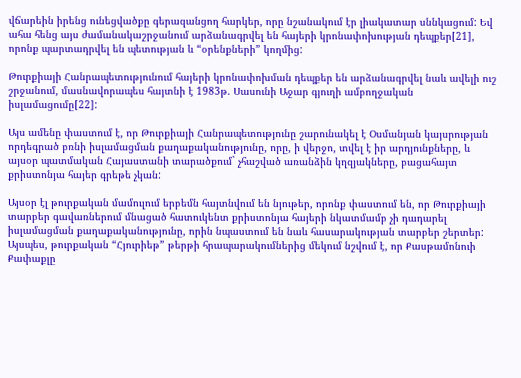վճարեին իրենց ունեցվածքը գերազանցող հարկեր, որը նշանակում էր լիակատար սննկացում: Եվ ահա հենց այս ժամանակաշրջանում արձանագրվել են հայերի կրոնափոխության դեպքեր[21], որոնք պարտադրվել են պետության և “օրենքների” կողմից:

Թուրքիայի Հանրապետությունում հայերի կրոնափոխման դեպքեր են արձանագրվել նաև ավելի ուշ շրջանում, մասնավորապես հայտնի է 1983թ. Սասունի Աջար գյուղի ամբողջական իսլամացումը[22]:

Այս ամենը փաստում է, որ Թուրքիայի Հանրապետությունը շարունակել է Օսմանյան կայսրության որդեգրած բռնի իսլամացման քաղաքականությունը, որը, ի վերջո, տվել է իր արդյունքները, և այսօր պատմական Հայաստանի տարածքում` չհաշված առանձին կղզյակները, բացահայտ քրիստոնյա հայեր գրեթե չկան:

Այսօր էլ թուրքական մամուլում երբեմն հայտնվում են նյութեր, որոնք փաստում են, որ Թուրքիայի տարբեր գավառներում մնացած հատուկենտ քրիստոնյա հայերի նկատմամբ չի դադարել իսլամացման քաղաքականությունը, որին նպաստում են նաև հասարակության տարբեր շերտեր: Այսպես, թուրքական “Հյուրիեթ” թերթի հրապարակումներից մեկում նշվում է, որ Քասթամոնուի Քափաքլը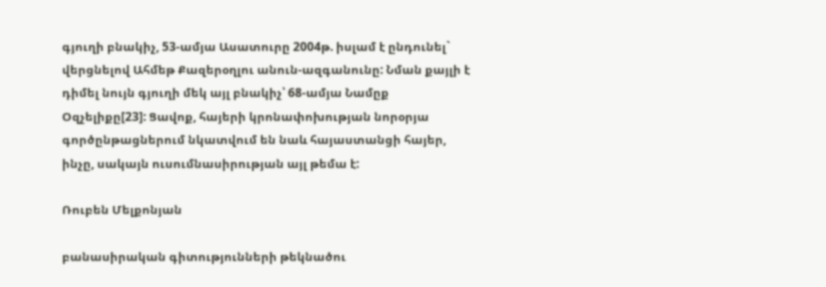գյուղի բնակիչ, 53-ամյա Ասատուրը 2004թ. իսլամ է ընդունել` վերցնելով Ահմեթ Քազերօղլու անուն-ազգանունը: Նման քայլի է դիմել նույն գյուղի մեկ այլ բնակիչ՝ 68-ամյա Նամըք Օզչելիքը[23]: Ցավոք, հայերի կրոնափոխության նորօրյա գործընթացներում նկատվում են նաև հայաստանցի հայեր, ինչը, սակայն ուսումնասիրության այլ թեմա է:

Ռուբեն Մելքոնյան

բանասիրական գիտությունների թեկնածու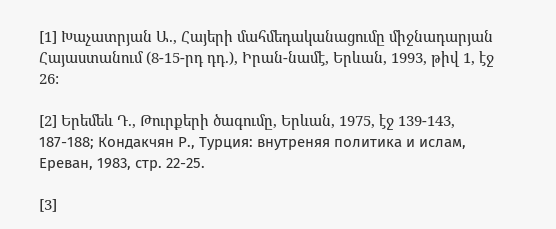[1] Խաչատրյան Ա., Հայերի մահմեդականացումը միջնադարյան Հայաստանում (8-15-րդ դդ.), Իրան-նամէ, Երևան, 1993, թիվ 1, էջ 26:

[2] Երեմեև Դ., Թուրքերի ծագումը, Երևան, 1975, էջ 139-143, 187-188; Кондакчян Р., Турция: внутреняя политика и ислам, Ереван, 1983, стр. 22-25.

[3]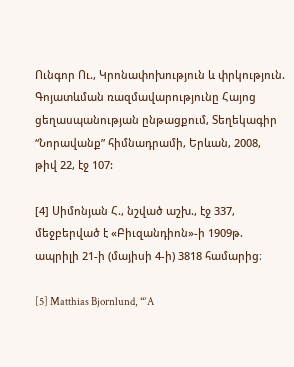Ունգոր Ու., Կրոնափոխություն և փրկություն. Գոյատևման ռազմավարությունը Հայոց ցեղասպանության ընթացքում, Տեղեկագիր “Նորավանք” հիմնադրամի, Երևան, 2008, թիվ 22, էջ 107:

[4] Սիմոնյան Հ., նշված աշխ., էջ 337, մեջբերված է «Բիւզանդիոն»-ի 1909թ. ապրիլի 21-ի (մայիսի 4-ի) 3818 համարից։

[5] Matthias Bjornlund, “‘A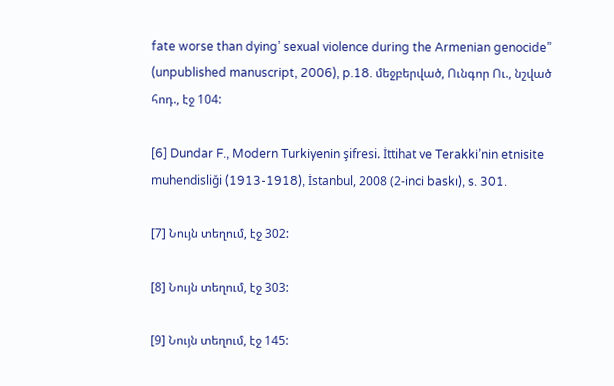fate worse than dying’ sexual violence during the Armenian genocide” (unpublished manuscript, 2006), p.18. մեջբերված, Ունգոր Ու., նշված հոդ., էջ 104:

[6] Dundar F., Modern Turkiyenin şifresi. İttihat ve Terakki’nin etnisite muhendisliği (1913-1918), İstanbul, 2008 (2-inci baskı), s. 301.

[7] Նույն տեղում, էջ 302:

[8] Նույն տեղում, էջ 303:

[9] Նույն տեղում, էջ 145: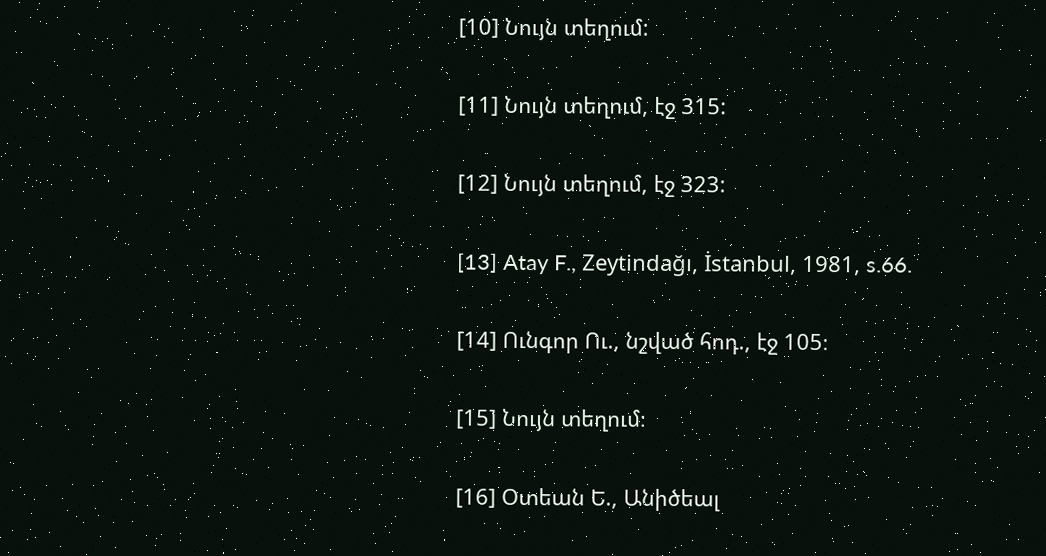[10] Նույն տեղում:

[11] Նույն տեղում, էջ 315:

[12] Նույն տեղում, էջ 323:

[13] Atay F., Zeytindağı, İstanbul, 1981, s.66.

[14] Ունգոր Ու., նշված հոդ., էջ 105։

[15] Նույն տեղում։

[16] Օտեան Ե., Անիծեալ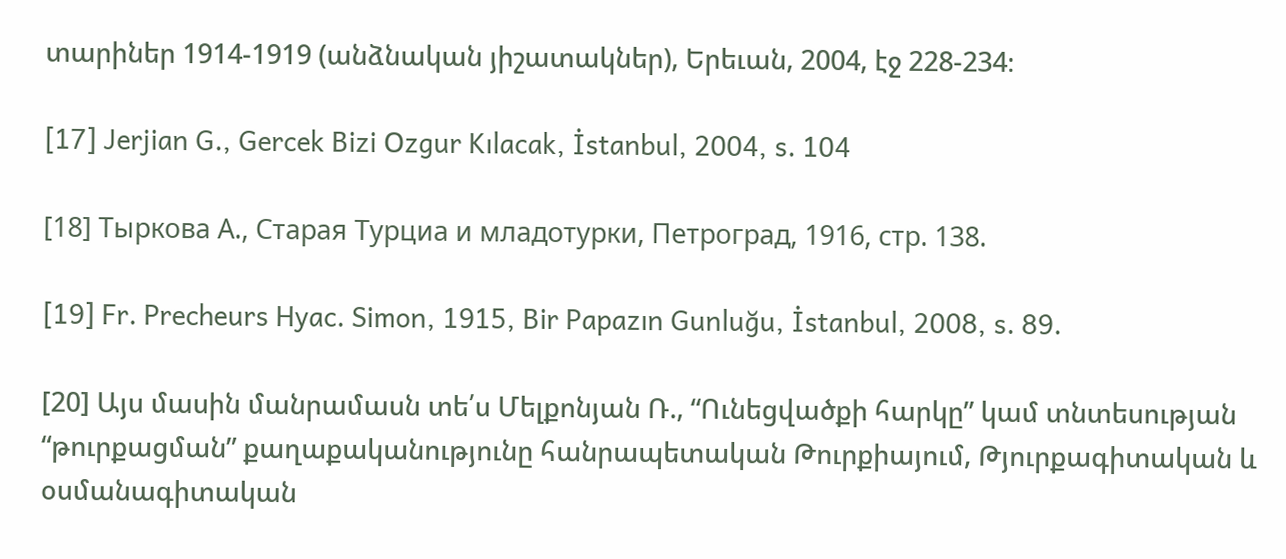տարիներ 1914-1919 (անձնական յիշատակներ), Երեւան, 2004, էջ 228-234։

[17] Jerjian G., Gercek Bizi Օzgur Kılacak, İstanbul, 2004, s. 104

[18] Тыркова А., Старая Турциа и младотурки, Петроград, 1916, стр. 138.

[19] Fr. Precheurs Hyac. Simon, 1915, Bir Papazın Gunluğu, İstanbul, 2008, s. 89.

[20] Այս մասին մանրամասն տե՛ս Մելքոնյան Ռ., “Ունեցվածքի հարկը” կամ տնտեսության “թուրքացման” քաղաքականությունը հանրապետական Թուրքիայում, Թյուրքագիտական և օսմանագիտական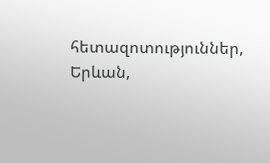հետազոտություններ, Երևան,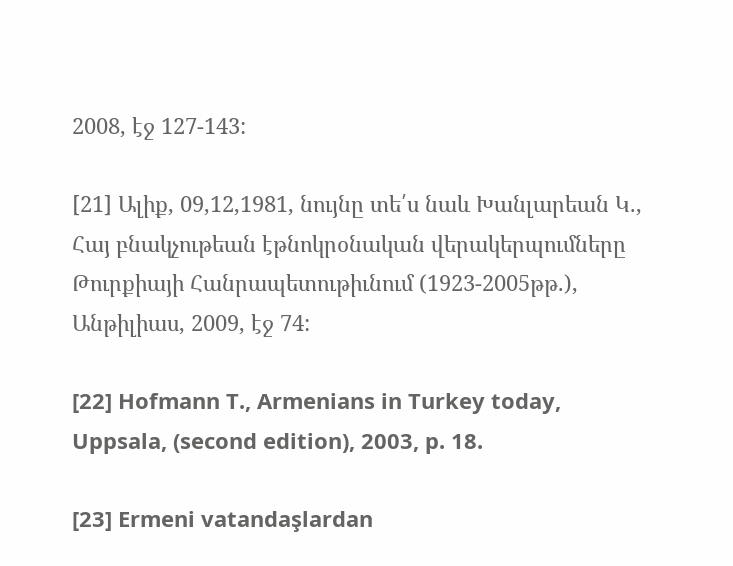2008, էջ 127-143:

[21] Ալիք, 09,12,1981, նույնը տե՛ս նաև Խանլարեան Կ., Հայ բնակչութեան էթնոկրօնական վերակերպումները Թուրքիայի Հանրապետութիւնում (1923-2005թթ.), Անթիլիաս, 2009, էջ 74:

[22] Hofmann T., Armenians in Turkey today, Uppsala, (second edition), 2003, p. 18.

[23] Ermeni vatandaşlardan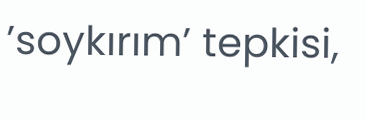’soykırım’ tepkisi,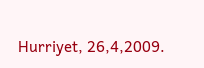Hurriyet, 26,4,2009.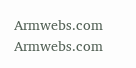Armwebs.com Armwebs.com